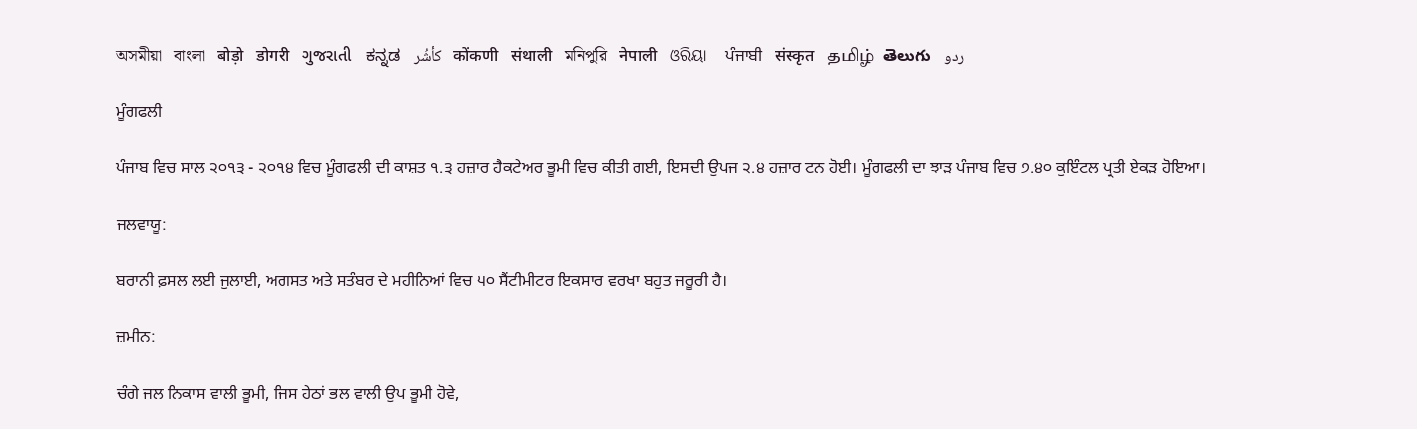অসমীয়া   বাংলা   बोड़ो   डोगरी   ગુજરાતી   ಕನ್ನಡ   كأشُر   कोंकणी   संथाली   মনিপুরি   नेपाली   ଓରିୟା   ਪੰਜਾਬੀ   संस्कृत   தமிழ்  తెలుగు   ردو

ਮੂੰਗਫਲੀ

ਪੰਜਾਬ ਵਿਚ ਸਾਲ ੨੦੧੩ - ੨੦੧੪ ਵਿਚ ਮੂੰਗਫਲੀ ਦੀ ਕਾਸ਼ਤ ੧.੩ ਹਜ਼ਾਰ ਹੈਕਟੇਅਰ ਭੂਮੀ ਵਿਚ ਕੀਤੀ ਗਈ, ਇਸਦੀ ਉਪਜ ੨.੪ ਹਜ਼ਾਰ ਟਨ ਹੋਈ। ਮੂੰਗਫਲੀ ਦਾ ਝਾੜ ਪੰਜਾਬ ਵਿਚ ੭.੪੦ ਕੁਇੰਟਲ ਪ੍ਰਤੀ ਏਕੜ ਹੋਇਆ।

ਜਲਵਾਯੂ:

ਬਰਾਨੀ ਫ਼ਸਲ ਲਈ ਜੁਲਾਈ, ਅਗਸਤ ਅਤੇ ਸਤੰਬਰ ਦੇ ਮਹੀਨਿਆਂ ਵਿਚ ੫੦ ਸੈਂਟੀਮੀਟਰ ਇਕਸਾਰ ਵਰਖਾ ਬਹੁਤ ਜਰੂਰੀ ਹੈ।

ਜ਼ਮੀਨ:

ਚੰਗੇ ਜਲ ਨਿਕਾਸ ਵਾਲੀ ਭੂਮੀ, ਜਿਸ ਹੇਠਾਂ ਭਲ ਵਾਲੀ ਉਪ ਭੂਮੀ ਹੋਵੇ,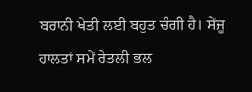ਬਰਾਨੀ ਖੇਤੀ ਲਈ ਬਹੁਤ ਚੰਗੀ ਹੈ। ਸੇਂਜੂ ਹਾਲਤਾਂ ਸਮੇਂ ਰੇਤਲੀ ਭਲ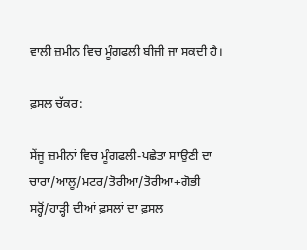ਵਾਲੀ ਜ਼ਮੀਨ ਵਿਚ ਮੂੰਗਫਲੀ ਬੀਜੀ ਜਾ ਸਕਦੀ ਹੈ।

ਫ਼ਸਲ ਚੱਕਰ:

ਸੇਂਜੂ ਜ਼ਮੀਨਾਂ ਵਿਚ ਮੂੰਗਫਲੀ-ਪਛੇਤਾ ਸਾਉਣੀ ਦਾ ਚਾਰਾ/ਆਲੂ/ਮਟਰ/ਤੋਰੀਆ/ਤੋਰੀਆ+ਗੋਭੀ ਸਰ੍ਹੋਂ/ਹਾੜ੍ਹੀ ਦੀਆਂ ਫ਼ਸਲਾਂ ਦਾ ਫ਼ਸਲ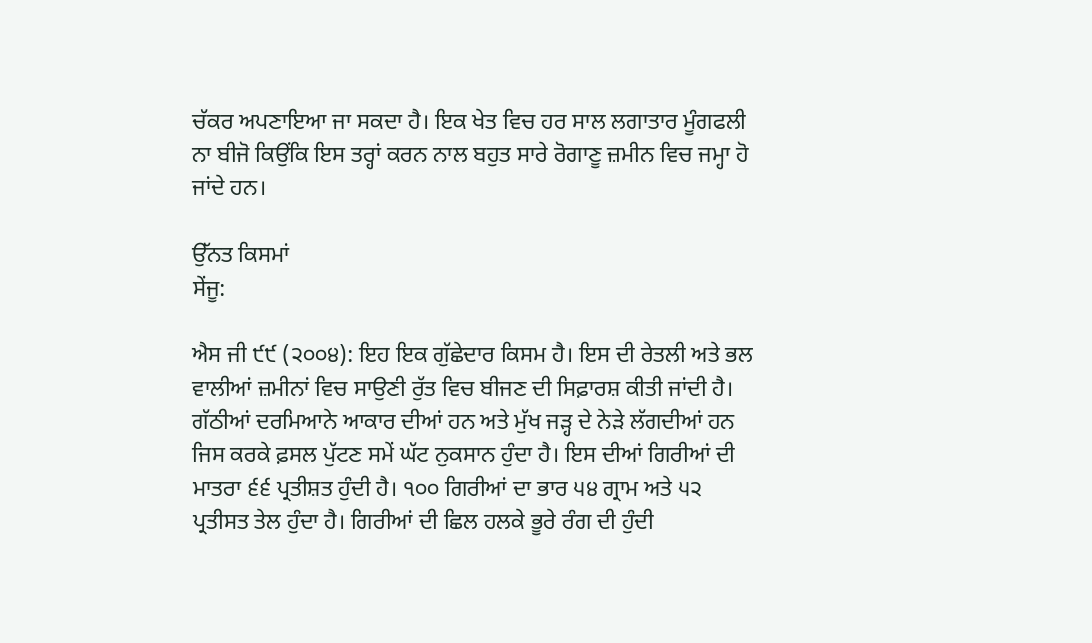ਚੱਕਰ ਅਪਣਾਇਆ ਜਾ ਸਕਦਾ ਹੈ। ਇਕ ਖੇਤ ਵਿਚ ਹਰ ਸਾਲ ਲਗਾਤਾਰ ਮੂੰਗਫਲੀ ਨਾ ਬੀਜੋ ਕਿਉਂਕਿ ਇਸ ਤਰ੍ਹਾਂ ਕਰਨ ਨਾਲ ਬਹੁਤ ਸਾਰੇ ਰੋਗਾਣੂ ਜ਼ਮੀਨ ਵਿਚ ਜਮ੍ਹਾ ਹੋ ਜਾਂਦੇ ਹਨ।

ਉੱਨਤ ਕਿਸਮਾਂ
ਸੇਂਜੂ:

ਐਸ ਜੀ ੯੯ (੨੦੦੪): ਇਹ ਇਕ ਗੁੱਛੇਦਾਰ ਕਿਸਮ ਹੈ। ਇਸ ਦੀ ਰੇਤਲੀ ਅਤੇ ਭਲ ਵਾਲੀਆਂ ਜ਼ਮੀਨਾਂ ਵਿਚ ਸਾਉਣੀ ਰੁੱਤ ਵਿਚ ਬੀਜਣ ਦੀ ਸਿਫ਼ਾਰਸ਼ ਕੀਤੀ ਜਾਂਦੀ ਹੈ। ਗੱਠੀਆਂ ਦਰਮਿਆਨੇ ਆਕਾਰ ਦੀਆਂ ਹਨ ਅਤੇ ਮੁੱਖ ਜੜ੍ਹ ਦੇ ਨੇੜੇ ਲੱਗਦੀਆਂ ਹਨ ਜਿਸ ਕਰਕੇ ਫ਼ਸਲ ਪੁੱਟਣ ਸਮੇਂ ਘੱਟ ਨੁਕਸਾਨ ਹੁੰਦਾ ਹੈ। ਇਸ ਦੀਆਂ ਗਿਰੀਆਂ ਦੀ ਮਾਤਰਾ ੬੬ ਪ੍ਰਤੀਸ਼ਤ ਹੁੰਦੀ ਹੈ। ੧੦੦ ਗਿਰੀਆਂ ਦਾ ਭਾਰ ੫੪ ਗ੍ਰਾਮ ਅਤੇ ੫੨ ਪ੍ਰਤੀਸਤ ਤੇਲ ਹੁੰਦਾ ਹੈ। ਗਿਰੀਆਂ ਦੀ ਛਿਲ ਹਲਕੇ ਭੂਰੇ ਰੰਗ ਦੀ ਹੁੰਦੀ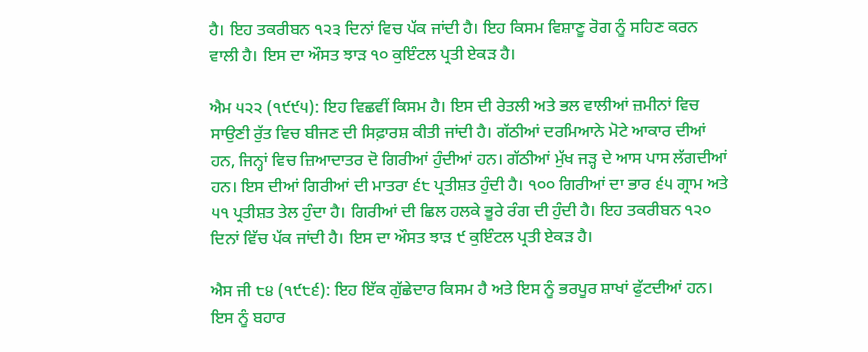ਹੈ। ਇਹ ਤਕਰੀਬਨ ੧੨੩ ਦਿਨਾਂ ਵਿਚ ਪੱਕ ਜਾਂਦੀ ਹੈ। ਇਹ ਕਿਸਮ ਵਿਸ਼ਾਣੂ ਰੋਗ ਨੂੰ ਸਹਿਣ ਕਰਨ ਵਾਲੀ ਹੈ। ਇਸ ਦਾ ਔਸਤ ਝਾੜ ੧੦ ਕੁਇੰਟਲ ਪ੍ਰਤੀ ਏਕੜ ਹੈ।

ਐਮ ੫੨੨ (੧੯੯੫): ਇਹ ਵਿਛਵੀਂ ਕਿਸਮ ਹੈ। ਇਸ ਦੀ ਰੇਤਲੀ ਅਤੇ ਭਲ ਵਾਲੀਆਂ ਜ਼ਮੀਨਾਂ ਵਿਚ ਸਾਉਣੀ ਰੁੱਤ ਵਿਚ ਬੀਜਣ ਦੀ ਸਿਫ਼ਾਰਸ਼ ਕੀਤੀ ਜਾਂਦੀ ਹੈ। ਗੱਠੀਆਂ ਦਰਮਿਆਨੇ ਮੋਟੇ ਆਕਾਰ ਦੀਆਂ ਹਨ, ਜਿਨ੍ਹਾਂ ਵਿਚ ਜ਼ਿਆਦਾਤਰ ਦੋ ਗਿਰੀਆਂ ਹੁੰਦੀਆਂ ਹਨ। ਗੱਠੀਆਂ ਮੁੱਖ ਜੜ੍ਹ ਦੇ ਆਸ ਪਾਸ ਲੱਗਦੀਆਂ ਹਨ। ਇਸ ਦੀਆਂ ਗਿਰੀਆਂ ਦੀ ਮਾਤਰਾ ੬੮ ਪ੍ਰਤੀਸ਼ਤ ਹੁੰਦੀ ਹੈ। ੧੦੦ ਗਿਰੀਆਂ ਦਾ ਭਾਰ ੬੫ ਗ੍ਰਾਮ ਅਤੇ ੫੧ ਪ੍ਰਤੀਸ਼ਤ ਤੇਲ ਹੁੰਦਾ ਹੈ। ਗਿਰੀਆਂ ਦੀ ਛਿਲ ਹਲਕੇ ਭੂਰੇ ਰੰਗ ਦੀ ਹੁੰਦੀ ਹੈ। ਇਹ ਤਕਰੀਬਨ ੧੨੦ ਦਿਨਾਂ ਵਿੱਚ ਪੱਕ ਜਾਂਦੀ ਹੈ। ਇਸ ਦਾ ਔਸਤ ਝਾੜ ੯ ਕੁਇੰਟਲ ਪ੍ਰਤੀ ਏਕੜ ਹੈ।

ਐਸ ਜੀ ੮੪ (੧੯੮੬): ਇਹ ਇੱਕ ਗੁੱਛੇਦਾਰ ਕਿਸਮ ਹੈ ਅਤੇ ਇਸ ਨੂੰ ਭਰਪੂਰ ਸ਼ਾਖਾਂ ਫੁੱਟਦੀਆਂ ਹਨ। ਇਸ ਨੂੰ ਬਹਾਰ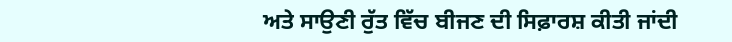ਅਤੇ ਸਾਉਣੀ ਰੁੱਤ ਵਿੱਚ ਬੀਜਣ ਦੀ ਸਿਫ਼ਾਰਸ਼ ਕੀਤੀ ਜਾਂਦੀ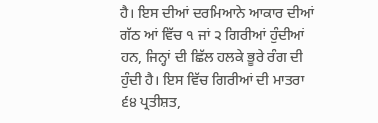ਹੈ। ਇਸ ਦੀਆਂ ਦਰਮਿਆਨੇ ਆਕਾਰ ਦੀਆਂ ਗੱਠ ਆਂ ਵਿੱਚ ੧ ਜਾਂ ੨ ਗਿਰੀਆਂ ਹੁੰਦੀਆਂ ਹਨ, ਜਿਨ੍ਹਾਂ ਦੀ ਛਿੱਲ ਹਲਕੇ ਭੂਰੇ ਰੰਗ ਦੀ ਹੁੰਦੀ ਹੈ। ਇਸ ਵਿੱਚ ਗਿਰੀਆਂ ਦੀ ਮਾਤਰਾ ੬੪ ਪ੍ਰਤੀਸ਼ਤ,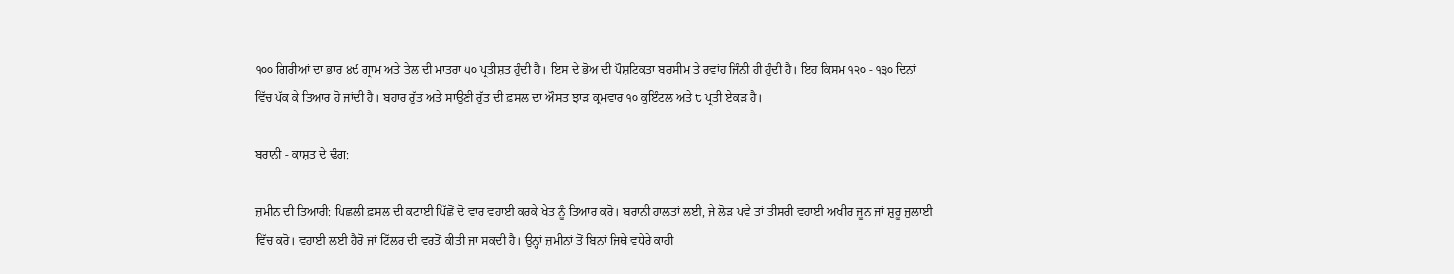੧੦੦ ਗਿਰੀਆਂ ਦਾ ਭਾਰ ੪੯ ਗ੍ਰਾਮ ਅਤੇ ਤੇਲ ਦੀ ਮਾਤਰਾ ੫੦ ਪ੍ਰਤੀਸ਼ਤ ਹੁੰਦੀ ਹੈ। ਇਸ ਦੇ ਭੋਅ ਦੀ ਪੌਸ਼ਟਿਕਤਾ ਬਰਸੀਮ ਤੇ ਰਵਾਂਹ ਜਿੰਨੀ ਹੀ ਹੁੰਦੀ ਹੈ। ਇਹ ਕਿਸਮ ੧੨੦ - ੧੩੦ ਦਿਨਾਂ ਵਿੱਚ ਪੱਕ ਕੇ ਤਿਆਰ ਹੋ ਜਾਂਦੀ ਹੈ। ਬਹਾਰ ਰੁੱਤ ਅਤੇ ਸਾਉਣੀ ਰੁੱਤ ਦੀ ਫ਼ਸਲ ਦਾ ਔਸਤ ਝਾੜ ਕ੍ਰਮਵਾਰ ੧੦ ਕੁਇੰਟਲ ਅਤੇ ੮ ਪ੍ਰਤੀ ਏਕੜ ਹੈ।

ਬਰਾਨੀ - ਕਾਸ਼ਤ ਦੇ ਢੰਗ:

ਜ਼ਮੀਨ ਦੀ ਤਿਆਰੀ: ਪਿਛਲੀ ਫ਼ਸਲ ਦੀ ਕਟਾਈ ਪਿੱਛੋਂ ਦੋ ਵਾਰ ਵਹਾਈ ਕਰਕੇ ਖੇਤ ਨੂੰ ਤਿਆਰ ਕਰੋ। ਬਰਾਨੀ ਹਾਲਤਾਂ ਲਈ, ਜੇ ਲੋੜ ਪਵੇ ਤਾਂ ਤੀਸਰੀ ਵਹਾਈ ਅਖੀਰ ਜੂਨ ਜਾਂ ਸ਼ੁਰੂ ਜੁਲਾਈ ਵਿੱਚ ਕਰੋ। ਵਹਾਈ ਲਈ ਹੈਰੋ ਜਾਂ ਟਿੱਲਰ ਦੀ ਵਰਤੋਂ ਕੀਤੀ ਜਾ ਸਕਦੀ ਹੈ। ਉਨ੍ਹਾਂ ਜ਼ਮੀਨਾਂ ਤੋਂ ਬਿਨਾਂ ਜਿਥੇ ਵਧੇਰੇ ਕਾਹੀ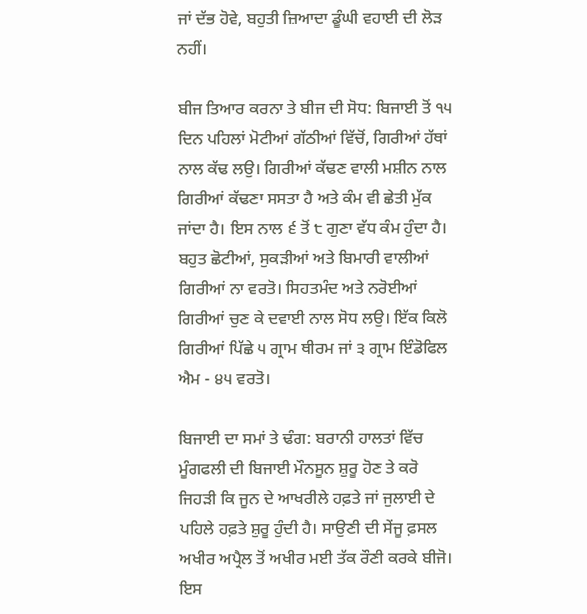ਜਾਂ ਦੱਭ ਹੋਵੇ, ਬਹੁਤੀ ਜ਼ਿਆਦਾ ਡੂੰਘੀ ਵਹਾਈ ਦੀ ਲੋੜ ਨਹੀਂ।

ਬੀਜ ਤਿਆਰ ਕਰਨਾ ਤੇ ਬੀਜ ਦੀ ਸੋਧ: ਬਿਜਾਈ ਤੋਂ ੧੫ ਦਿਨ ਪਹਿਲਾਂ ਮੋਟੀਆਂ ਗੱਠੀਆਂ ਵਿੱਚੋਂ, ਗਿਰੀਆਂ ਹੱਥਾਂ ਨਾਲ ਕੱਢ ਲਉ। ਗਿਰੀਆਂ ਕੱਢਣ ਵਾਲੀ ਮਸ਼ੀਨ ਨਾਲ ਗਿਰੀਆਂ ਕੱਢਣਾ ਸਸਤਾ ਹੈ ਅਤੇ ਕੰਮ ਵੀ ਛੇਤੀ ਮੁੱਕ ਜਾਂਦਾ ਹੈ। ਇਸ ਨਾਲ ੬ ਤੋਂ ੮ ਗੁਣਾ ਵੱਧ ਕੰਮ ਹੁੰਦਾ ਹੈ। ਬਹੁਤ ਛੋਟੀਆਂ, ਸੁਕੜੀਆਂ ਅਤੇ ਬਿਮਾਰੀ ਵਾਲੀਆਂ ਗਿਰੀਆਂ ਨਾ ਵਰਤੋ। ਸਿਹਤਮੰਦ ਅਤੇ ਨਰੋਈਆਂ ਗਿਰੀਆਂ ਚੁਣ ਕੇ ਦਵਾਈ ਨਾਲ ਸੋਧ ਲਉ। ਇੱਕ ਕਿਲੋ ਗਿਰੀਆਂ ਪਿੱਛੇ ੫ ਗ੍ਰਾਮ ਥੀਰਮ ਜਾਂ ੩ ਗ੍ਰਾਮ ਇੰਡੋਫਿਲ ਐਮ - ੪੫ ਵਰਤੋ।

ਬਿਜਾਈ ਦਾ ਸਮਾਂ ਤੇ ਢੰਗ: ਬਰਾਨੀ ਹਾਲਤਾਂ ਵਿੱਚ ਮੂੰਗਫਲੀ ਦੀ ਬਿਜਾਈ ਮੌਨਸੂਨ ਸ਼ੁਰੂ ਹੋਣ ਤੇ ਕਰੋ ਜਿਹੜੀ ਕਿ ਜੂਨ ਦੇ ਆਖਰੀਲੇ ਹਫ਼ਤੇ ਜਾਂ ਜੁਲਾਈ ਦੇ ਪਹਿਲੇ ਹਫ਼ਤੇ ਸ਼ੁਰੂ ਹੁੰਦੀ ਹੈ। ਸਾਉਣੀ ਦੀ ਸੇਂਜੂ ਫ਼ਸਲ ਅਖੀਰ ਅਪ੍ਰੈਲ ਤੋਂ ਅਖੀਰ ਮਈ ਤੱਕ ਰੌਣੀ ਕਰਕੇ ਬੀਜੋ। ਇਸ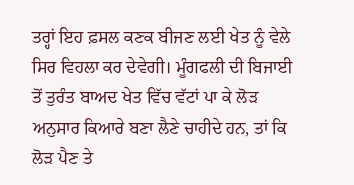ਤਰ੍ਹਾਂ ਇਹ ਫ਼ਸਲ ਕਣਕ ਬੀਜਣ ਲਈ ਖੇਤ ਨੂੰ ਵੇਲੇ ਸਿਰ ਵਿਹਲਾ ਕਰ ਦੇਵੇਗੀ। ਮੂੰਗਫਲੀ ਦੀ ਬਿਜਾਈ ਤੋਂ ਤੁਰੰਤ ਬਾਅਦ ਖੇਤ ਵਿੱਚ ਵੱਟਾਂ ਪਾ ਕੇ ਲੋੜ ਅਨੁਸਾਰ ਕਿਆਰੇ ਬਣਾ ਲੈਣੇ ਚਾਹੀਦੇ ਹਨ, ਤਾਂ ਕਿ ਲੋੜ ਪੈਣ ਤੇ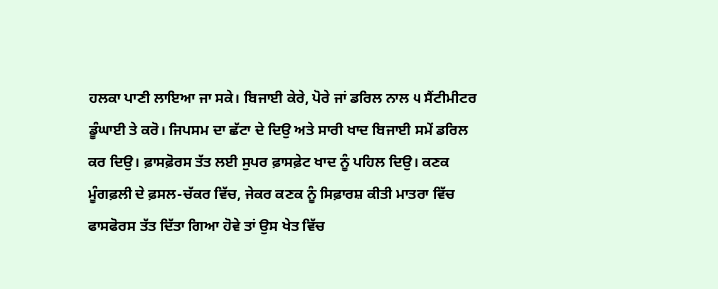ਹਲਕਾ ਪਾਣੀ ਲਾਇਆ ਜਾ ਸਕੇ। ਬਿਜਾਈ ਕੇਰੇ, ਪੋਰੇ ਜਾਂ ਡਰਿਲ ਨਾਲ ੫ ਸੈਂਟੀਮੀਟਰ ਡੂੰਘਾਈ ਤੇ ਕਰੋ। ਜਿਪਸਮ ਦਾ ਛੱਟਾ ਦੇ ਦਿਉ ਅਤੇ ਸਾਰੀ ਖਾਦ ਬਿਜਾਈ ਸਮੇਂ ਡਰਿਲ ਕਰ ਦਿਉ। ਫ਼ਾਸਫ਼ੋਰਸ ਤੱਤ ਲਈ ਸੁਪਰ ਫ਼ਾਸਫ਼ੇਟ ਖਾਦ ਨੂੰ ਪਹਿਲ ਦਿਉ। ਕਣਕ ਮੂੰਗਫ਼ਲੀ ਦੇ ਫ਼ਸਲ-ਚੱਕਰ ਵਿੱਚ, ਜੇਕਰ ਕਣਕ ਨੂੰ ਸਿਫ਼ਾਰਸ਼ ਕੀਤੀ ਮਾਤਰਾ ਵਿੱਚ ਫਾਸਫੋਰਸ ਤੱਤ ਦਿੱਤਾ ਗਿਆ ਹੋਵੇ ਤਾਂ ਉਸ ਖੇਤ ਵਿੱਚ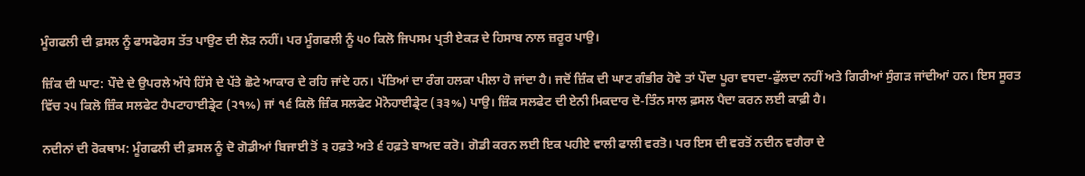ਮੂੰਗਫਲੀ ਦੀ ਫ਼ਸਲ ਨੂੰ ਫਾਸਫੋਰਸ ਤੱਤ ਪਾਉਣ ਦੀ ਲੋੜ ਨਹੀਂ। ਪਰ ਮੂੰਗਫਲੀ ਨੂੰ ੫੦ ਕਿਲੋ ਜਿਪਸਮ ਪ੍ਰਤੀ ਏਕੜ ਦੇ ਹਿਸਾਬ ਨਾਲ ਜ਼ਰੂਰ ਪਾਉ।

ਜ਼ਿੰਕ ਦੀ ਘਾਟ: ਪੌਦੇ ਦੇ ਉਪਰਲੇ ਅੱਧੇ ਹਿੱਸੇ ਦੇ ਪੱਤੇ ਛੋਟੇ ਆਕਾਰ ਦੇ ਰਹਿ ਜਾਂਦੇ ਹਨ। ਪੱਤਿਆਂ ਦਾ ਰੰਗ ਹਲਕਾ ਪੀਲਾ ਹੋ ਜਾਂਦਾ ਹੈ। ਜਦੋਂ ਜ਼ਿੰਕ ਦੀ ਘਾਟ ਗੰਭੀਰ ਹੋਵੇ ਤਾਂ ਪੌਦਾ ਪੂਰਾ ਵਧਦਾ-ਫੁੱਲਦਾ ਨਹੀਂ ਅਤੇ ਗਿਰੀਆਂ ਸੁੰਗੜ ਜਾਂਦੀਆਂ ਹਨ। ਇਸ ਸੂਰਤ ਵਿੱਚ ੨੫ ਕਿਲੋ ਜ਼ਿੰਕ ਸਲਫੇਟ ਹੈਪਟਾਹਾਈਡ੍ਰੇਟ (੨੧%) ਜਾਂ ੧੬ ਕਿਲੋ ਜ਼ਿੰਕ ਸਲਫੇਟ ਮੋਨੋਹਾਈਡ੍ਰੇਟ (੩੩%) ਪਾਉ। ਜ਼ਿੰਕ ਸਲਫੇਟ ਦੀ ਏਨੀ ਮਿਕਦਾਰ ਦੋ-ਤਿੰਨ ਸਾਲ ਫ਼ਸਲ ਪੈਦਾ ਕਰਨ ਲਈ ਕਾਫ਼ੀ ਹੈ।

ਨਦੀਨਾਂ ਦੀ ਰੋਕਥਾਮ: ਮੂੰਗਫਲੀ ਦੀ ਫ਼ਸਲ ਨੂੰ ਦੋ ਗੋਡੀਆਂ ਬਿਜਾਈ ਤੋਂ ੩ ਹਫ਼ਤੇ ਅਤੇ ੬ ਹਫ਼ਤੇ ਬਾਅਦ ਕਰੋ। ਗੋਡੀ ਕਰਨ ਲਈ ਇਕ ਪਹੀਏ ਵਾਲੀ ਫਾਲੀ ਵਰਤੋ। ਪਰ ਇਸ ਦੀ ਵਰਤੋਂ ਨਦੀਨ ਵਗੈਰਾ ਦੇ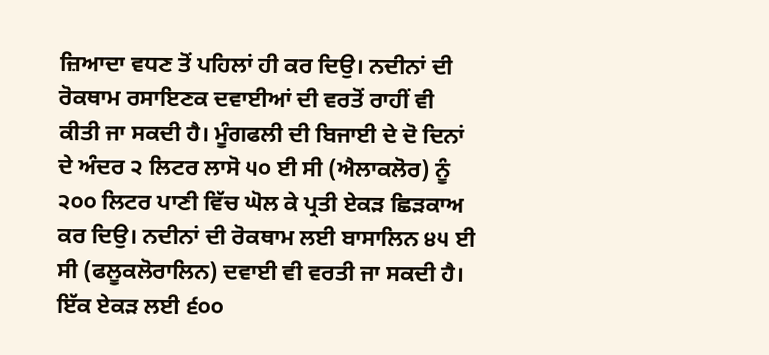ਜ਼ਿਆਦਾ ਵਧਣ ਤੋਂ ਪਹਿਲਾਂ ਹੀ ਕਰ ਦਿਉ। ਨਦੀਨਾਂ ਦੀ ਰੋਕਥਾਮ ਰਸਾਇਣਕ ਦਵਾਈਆਂ ਦੀ ਵਰਤੋਂ ਰਾਹੀਂ ਵੀ ਕੀਤੀ ਜਾ ਸਕਦੀ ਹੈ। ਮੂੰਗਫਲੀ ਦੀ ਬਿਜਾਈ ਦੇ ਦੋ ਦਿਨਾਂ ਦੇ ਅੰਦਰ ੨ ਲਿਟਰ ਲਾਸੋ ੫੦ ਈ ਸੀ (ਐਲਾਕਲੋਰ) ਨੂੰ ੨੦੦ ਲਿਟਰ ਪਾਣੀ ਵਿੱਚ ਘੋਲ ਕੇ ਪ੍ਰਤੀ ਏਕੜ ਛਿੜਕਾਅ ਕਰ ਦਿਉ। ਨਦੀਨਾਂ ਦੀ ਰੋਕਥਾਮ ਲਈ ਬਾਸਾਲਿਨ ੪੫ ਈ ਸੀ (ਫਲੂਕਲੋਰਾਲਿਨ) ਦਵਾਈ ਵੀ ਵਰਤੀ ਜਾ ਸਕਦੀ ਹੈ। ਇੱਕ ਏਕੜ ਲਈ ੬੦੦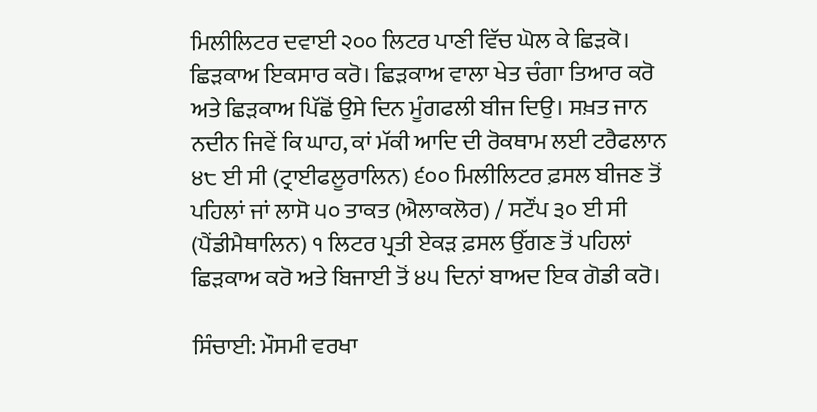ਮਿਲੀਲਿਟਰ ਦਵਾਈ ੨੦੦ ਲਿਟਰ ਪਾਣੀ ਵਿੱਚ ਘੋਲ ਕੇ ਛਿੜਕੋ। ਛਿੜਕਾਅ ਇਕਸਾਰ ਕਰੋ। ਛਿੜਕਾਅ ਵਾਲਾ ਖੇਤ ਚੰਗਾ ਤਿਆਰ ਕਰੋ ਅਤੇ ਛਿੜਕਾਅ ਪਿੱਛੋਂ ਉਸੇ ਦਿਨ ਮੂੰਗਫਲੀ ਬੀਜ ਦਿਉ। ਸਖ਼ਤ ਜਾਨ ਨਦੀਨ ਜਿਵੇਂ ਕਿ ਘਾਹ, ਕਾਂ ਮੱਕੀ ਆਦਿ ਦੀ ਰੋਕਥਾਮ ਲਈ ਟਰੈਫਲਾਨ ੪੮ ਈ ਸੀ (ਟ੍ਰਾਈਫਲੂਰਾਲਿਨ) ੬੦੦ ਮਿਲੀਲਿਟਰ ਫ਼ਸਲ ਬੀਜਣ ਤੋਂ ਪਹਿਲਾਂ ਜਾਂ ਲਾਸੋ ੫੦ ਤਾਕਤ (ਐਲਾਕਲੋਰ) / ਸਟੌਂਪ ੩੦ ਈ ਸੀ (ਪੈਂਡੀਮੈਥਾਲਿਨ) ੧ ਲਿਟਰ ਪ੍ਰਤੀ ਏਕੜ ਫ਼ਸਲ ਉੱਗਣ ਤੋਂ ਪਹਿਲਾਂ ਛਿੜਕਾਅ ਕਰੋ ਅਤੇ ਬਿਜਾਈ ਤੋਂ ੪੫ ਦਿਨਾਂ ਬਾਅਦ ਇਕ ਗੋਡੀ ਕਰੋ।

ਸਿੰਚਾਈ: ਮੌਸਮੀ ਵਰਖਾ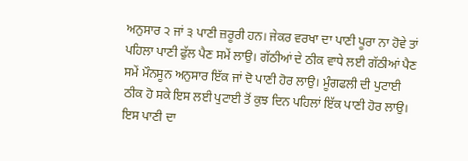ਅਨੁਸਾਰ ੨ ਜਾਂ ੩ ਪਾਣੀ ਜ਼ਰੂਰੀ ਹਨ। ਜੇਕਰ ਵਰਖਾ ਦਾ ਪਾਣੀ ਪੂਰਾ ਨਾ ਹੋਵੇ ਤਾਂ ਪਹਿਲਾ ਪਾਣੀ ਫੁੱਲ ਪੈਣ ਸਮੇਂ ਲਾਉ। ਗੱਠੀਆਂ ਦੇ ਠੀਕ ਵਾਧੇ ਲਈ ਗੱਠੀਆਂ ਪੈਣ ਸਮੇਂ ਮੌਨਸੂਨ ਅਨੁਸਾਰ ਇੱਕ ਜਾਂ ਦੋ ਪਾਣੀ ਹੋਰ ਲਾਉ। ਮੂੰਗਫਲੀ ਦੀ ਪੁਟਾਈ ਠੀਕ ਹੋ ਸਕੇ ਇਸ ਲਈ ਪੁਟਾਈ ਤੋਂ ਕੁਝ ਦਿਨ ਪਹਿਲਾਂ ਇੱਕ ਪਾਣੀ ਹੋਰ ਲਾਉ। ਇਸ ਪਾਣੀ ਦਾ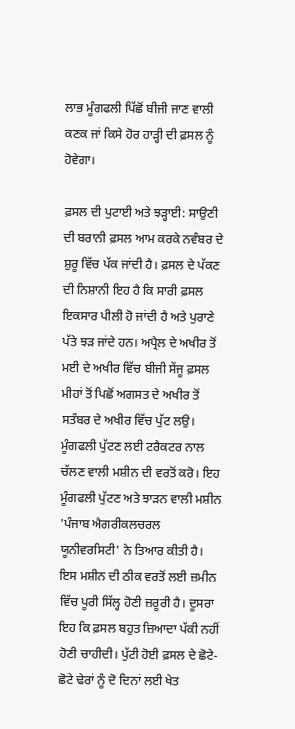ਲਾਭ ਮੂੰਗਫਲੀ ਪਿੱਛੋਂ ਬੀਜੀ ਜਾਣ ਵਾਲੀ ਕਣਕ ਜਾਂ ਕਿਸੇ ਹੋਰ ਹਾੜ੍ਹੀ ਦੀ ਫ਼ਸਲ ਨੂੰ ਹੋਵੇਗਾ।

ਫ਼ਸਲ ਦੀ ਪੁਟਾਈ ਅਤੇ ਝੜ੍ਹਾਈ: ਸਾਉਣੀ ਦੀ ਬਰਾਨੀ ਫ਼ਸਲ ਆਮ ਕਰਕੇ ਨਵੰਬਰ ਦੇ ਸ਼ੁਰੂ ਵਿੱਚ ਪੱਕ ਜਾਂਦੀ ਹੈ। ਫ਼ਸਲ ਦੇ ਪੱਕਣ ਦੀ ਨਿਸ਼ਾਨੀ ਇਹ ਹੈ ਕਿ ਸਾਰੀ ਫ਼ਸਲ ਇਕਸਾਰ ਪੀਲੀ ਹੋ ਜਾਂਦੀ ਹੈ ਅਤੇ ਪੁਰਾਣੇ ਪੱਤੇ ਝੜ ਜਾਂਦੇ ਹਨ। ਅਪ੍ਰੈਲ ਦੇ ਅਖੀਰ ਤੋਂ ਮਈ ਦੇ ਅਖੀਰ ਵਿੱਚ ਬੀਜੀ ਸੇਂਜੂ ਫ਼ਸਲ ਮੀਹਾਂ ਤੋਂ ਪਿਛੋਂ ਅਗਸਤ ਦੇ ਅਖੀਰ ਤੋਂ ਸਤੰਬਰ ਦੇ ਅਖੀਰ ਵਿੱਚ ਪੁੱਟ ਲਉ। ਮੂੰਗਫਲੀ ਪੁੱਟਣ ਲਈ ਟਰੈਕਟਰ ਨਾਲ ਚੱਲਣ ਵਾਲੀ ਮਸ਼ੀਨ ਦੀ ਵਰਤੋਂ ਕਰੋ। ਇਹ ਮੂੰਗਫਲੀ ਪੁੱਟਣ ਅਤੇ ਝਾੜਨ ਵਾਲੀ ਮਸ਼ੀਨ 'ਪੰਜਾਬ ਐਗਰੀਕਲਚਰਲ ਯੂਨੀਵਰਸਿਟੀ' ਨੇ ਤਿਆਰ ਕੀਤੀ ਹੈ। ਇਸ ਮਸ਼ੀਨ ਦੀ ਠੀਕ ਵਰਤੋਂ ਲਈ ਜ਼ਮੀਨ ਵਿੱਚ ਪੂਰੀ ਸਿੱਲ੍ਹ ਹੋਣੀ ਜ਼ਰੂਰੀ ਹੈ। ਦੂਸਰਾ ਇਹ ਕਿ ਫ਼ਸਲ ਬਹੁਤ ਜ਼ਿਆਦਾ ਪੱਕੀ ਨਹੀਂ ਹੋਣੀ ਚਾਹੀਦੀ। ਪੁੱਟੀ ਹੋਈ ਫ਼ਸਲ ਦੇ ਛੋਟੇ-ਛੋਟੇ ਢੇਰਾਂ ਨੂੰ ਦੋ ਦਿਨਾਂ ਲਈ ਖੇਤ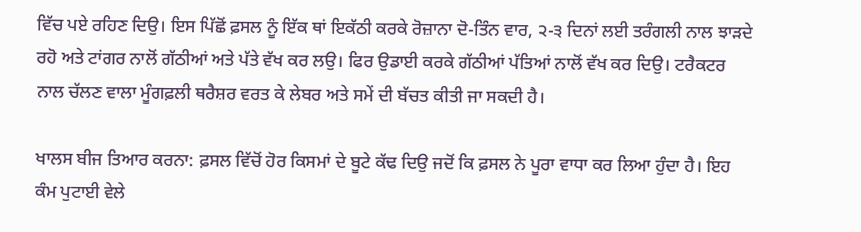ਵਿੱਚ ਪਏ ਰਹਿਣ ਦਿਉ। ਇਸ ਪਿੱਛੋਂ ਫ਼ਸਲ ਨੂੰ ਇੱਕ ਥਾਂ ਇਕੱਠੀ ਕਰਕੇ ਰੋਜ਼ਾਨਾ ਦੋ-ਤਿੰਨ ਵਾਰ, ੨-੩ ਦਿਨਾਂ ਲਈ ਤਰੰਗਲੀ ਨਾਲ ਝਾੜਦੇ ਰਹੋ ਅਤੇ ਟਾਂਗਰ ਨਾਲੋਂ ਗੱਠੀਆਂ ਅਤੇ ਪੱਤੇ ਵੱਖ ਕਰ ਲਉ। ਫਿਰ ਉਡਾਈ ਕਰਕੇ ਗੱਠੀਆਂ ਪੱਤਿਆਂ ਨਾਲੋਂ ਵੱਖ ਕਰ ਦਿਉ। ਟਰੈਕਟਰ ਨਾਲ ਚੱਲਣ ਵਾਲਾ ਮੂੰਗਫ਼ਲੀ ਥਰੈਸ਼ਰ ਵਰਤ ਕੇ ਲੇਬਰ ਅਤੇ ਸਮੇਂ ਦੀ ਬੱਚਤ ਕੀਤੀ ਜਾ ਸਕਦੀ ਹੈ।

ਖਾਲਸ ਬੀਜ ਤਿਆਰ ਕਰਨਾ: ਫ਼ਸਲ ਵਿੱਚੋਂ ਹੋਰ ਕਿਸਮਾਂ ਦੇ ਬੂਟੇ ਕੱਢ ਦਿਉ ਜਦੋਂ ਕਿ ਫ਼ਸਲ ਨੇ ਪੂਰਾ ਵਾਧਾ ਕਰ ਲਿਆ ਹੁੰਦਾ ਹੈ। ਇਹ ਕੰਮ ਪੁਟਾਈ ਵੇਲੇ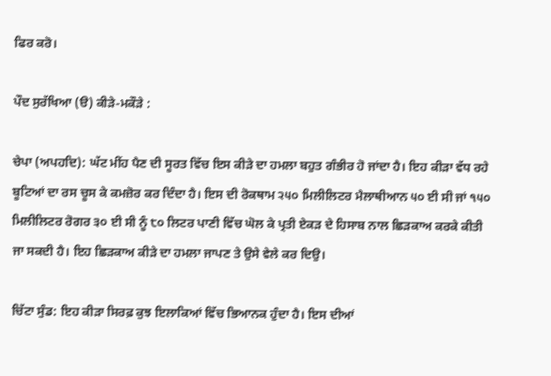ਫਿਰ ਕਰੋ।

ਪੌਦ ਸੁਰੱਖਿਆ (ੳ) ਕੀੜੇ-ਮਕੌੜੇ :

ਚੇਪਾ (ਅਪਹਦਿ): ਘੱਟ ਮੀਂਹ ਪੈਣ ਦੀ ਸੂਰਤ ਵਿੱਚ ਇਸ ਕੀੜੇ ਦਾ ਹਮਲਾ ਬਹੁਤ ਗੰਭੀਰ ਹੋ ਜਾਂਦਾ ਹੈ। ਇਹ ਕੀੜਾ ਵੱਧ ਰਹੇ ਬੂਟਿਆਂ ਦਾ ਰਸ ਚੂਸ ਕੇ ਕਮਜ਼ੋਰ ਕਰ ਦਿੰਦਾ ਹੈ। ਇਸ ਦੀ ਰੋਕਥਾਮ ੨੫੦ ਮਿਲੀਲਿਟਰ ਮੈਲਾਥੀਆਨ ੫੦ ਈ ਸੀ ਜਾਂ ੧੫੦ ਮਿਲੀਲਿਟਰ ਰੋਗਰ ੩੦ ਈ ਸੀ ਨੂੰ ੮੦ ਲਿਟਰ ਪਾਣੀ ਵਿੱਚ ਘੋਲ ਕੇ ਪ੍ਰਤੀ ਏਕੜ ਦੇ ਹਿਸਾਬ ਨਾਲ ਛਿੜਕਾਅ ਕਰਕੇ ਕੀਤੀ ਜਾ ਸਕਦੀ ਹੈ। ਇਹ ਛਿੜਕਾਅ ਕੀੜੇ ਦਾ ਹਮਲਾ ਜਾਪਣ ਤੇ ਉਸੇ ਵੇਲੇ ਕਰ ਦਿਉ।

ਚਿੱਟਾ ਸੁੰਡ: ਇਹ ਕੀੜਾ ਸਿਰਫ਼ ਕੁਝ ਇਲਾਕਿਆਂ ਵਿੱਚ ਭਿਆਨਕ ਹੁੰਦਾ ਹੈ। ਇਸ ਦੀਆਂ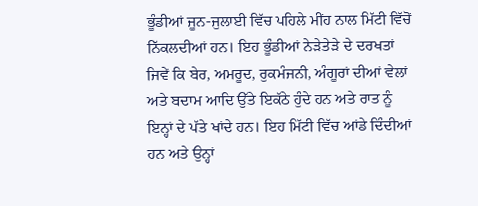ਭੂੰਡੀਆਂ ਜੂਨ-ਜੁਲਾਈ ਵਿੱਚ ਪਹਿਲੇ ਮੀਂਹ ਨਾਲ ਮਿੱਟੀ ਵਿੱਚੋਂ ਨਿੱਕਲਦੀਆਂ ਹਨ। ਇਹ ਭੂੰਡੀਆਂ ਨੇੜੇਤੇੜੇ ਦੇ ਦਰਖਤਾਂ ਜਿਵੇਂ ਕਿ ਬੇਰ, ਅਮਰੂਦ, ਰੁਕਮੰਜਨੀ, ਅੰਗੂਰਾਂ ਦੀਆਂ ਵੇਲਾਂ ਅਤੇ ਬਦਾਮ ਆਦਿ ਉੱਤੇ ਇਕੱਠੇ ਹੁੰਦੇ ਹਨ ਅਤੇ ਰਾਤ ਨੂੰ ਇਨ੍ਹਾਂ ਦੇ ਪੱਤੇ ਖਾਂਦੇ ਹਨ। ਇਹ ਮਿੱਟੀ ਵਿੱਚ ਆਂਡੇ ਦਿੰਦੀਆਂ ਹਨ ਅਤੇ ਉਨ੍ਹਾਂ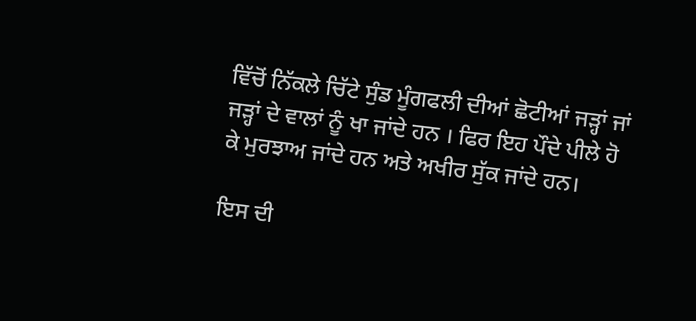ਵਿੱਚੋਂ ਨਿੱਕਲੇ ਚਿੱਟੇ ਸੁੰਡ ਮੂੰਗਫਲੀ ਦੀਆਂ ਛੋਟੀਆਂ ਜੜ੍ਹਾਂ ਜਾਂ ਜੜ੍ਹਾਂ ਦੇ ਵਾਲਾਂ ਨੂੰ ਖਾ ਜਾਂਦੇ ਹਨ । ਫਿਰ ਇਹ ਪੌਦੇ ਪੀਲੇ ਹੋ ਕੇ ਮੁਰਝਾਅ ਜਾਂਦੇ ਹਨ ਅਤੇ ਅਖੀਰ ਸੁੱਕ ਜਾਂਦੇ ਹਨ।

ਇਸ ਦੀ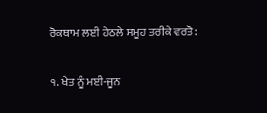ਰੋਕਥਾਮ ਲਈ ਹੇਠਲੇ ਸਮੂਹ ਤਰੀਕੇ ਵਰਤੋ:

੧. ਖੇਤ ਨੂੰ ਮਈ-ਜੂਨ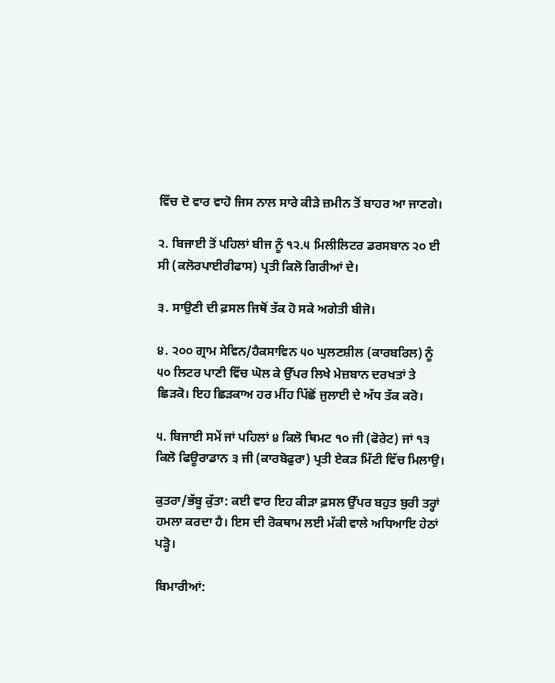ਵਿੱਚ ਦੋ ਵਾਰ ਵਾਹੋ ਜਿਸ ਨਾਲ ਸਾਰੇ ਕੀੜੇ ਜ਼ਮੀਨ ਤੋਂ ਬਾਹਰ ਆ ਜਾਣਗੇ।

੨. ਬਿਜਾਈ ਤੋਂ ਪਹਿਲਾਂ ਬੀਜ ਨੂੰ ੧੨.੫ ਮਿਲੀਲਿਟਰ ਡਰਸਬਾਨ ੨੦ ਈ ਸੀ (ਕਲੋਰਪਾਈਰੀਫਾਸ) ਪ੍ਰਤੀ ਕਿਲੋ ਗਿਰੀਆਂ ਦੇ।

੩. ਸਾਉਣੀ ਦੀ ਫ਼ਸਲ ਜਿਥੋਂ ਤੱਕ ਹੋ ਸਕੇ ਅਗੇਤੀ ਬੀਜੋ।

੪. ੨੦੦ ਗ੍ਰਾਮ ਸੇਵਿਨ/ਹੈਕਸਾਵਿਨ ੫੦ ਘੁਲਣਸ਼ੀਲ (ਕਾਰਬਰਿਲ) ਨੂੰ ੫੦ ਲਿਟਰ ਪਾਣੀ ਵਿੱਚ ਘੋਲ ਕੇ ਉੱਪਰ ਲਿਖੇ ਮੇਜ਼ਬਾਨ ਦਰਖਤਾਂ ਤੇ ਛਿੜਕੋ। ਇਹ ਛਿੜਕਾਅ ਹਰ ਮੀਂਹ ਪਿੱਛੋਂ ਜੁਲਾਈ ਦੇ ਅੱਧ ਤੱਕ ਕਰੋ।

੫. ਬਿਜਾਈ ਸਮੇਂ ਜਾਂ ਪਹਿਲਾਂ ੪ ਕਿਲੋ ਥਿਮਟ ੧੦ ਜੀ (ਫੋਰੇਟ) ਜਾਂ ੧੩ ਕਿਲੋ ਫਿਊਰਾਡਾਨ ੩ ਜੀ (ਕਾਰਬੋਫੁਰਾ) ਪ੍ਰਤੀ ਏਕੜ ਮਿੱਟੀ ਵਿੱਚ ਮਿਲਾਉ।

ਕੁਤਰਾ/ਭੱਬੂ ਕੁੱਤਾ: ਕਈ ਵਾਰ ਇਹ ਕੀੜਾ ਫ਼ਸਲ ਉੱਪਰ ਬਹੁਤ ਬੁਰੀ ਤਰ੍ਹਾਂ ਹਮਲਾ ਕਰਦਾ ਹੈ। ਇਸ ਦੀ ਰੋਕਥਾਮ ਲਈ ਮੱਕੀ ਵਾਲੇ ਅਧਿਆਇ ਹੇਠਾਂ ਪੜ੍ਹੋ।

ਬਿਮਾਰੀਆਂ: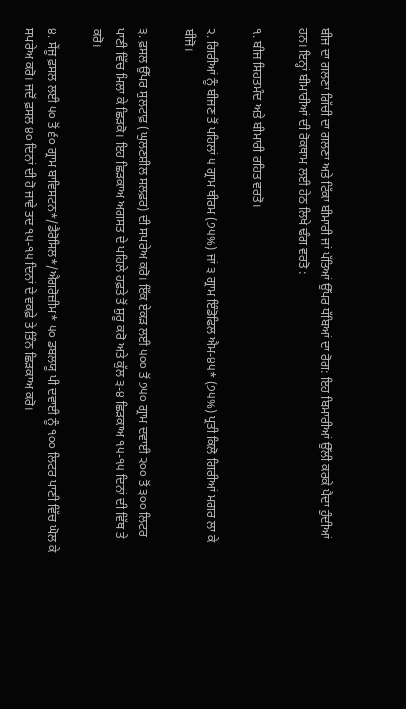ਬੀਜ ਦਾ ਗਲਣਾ ਗਿੱਚੀ ਦਾ ਗਲਣਾ ਅਤੇ ਟਿੱਕਾ ਬੀਮਾਰੀ ਜਾਂ ਪੱਤਿਆਂ ਉੱਪਰ ਧੱਬਿਆਂ ਦਾ ਰੋਗ: ਇਹ ਬਿਮਾਰੀਆਂ ਉੱਲੀ ਕਰਕੇ ਪੈਦਾ ਹੁੰਦੀਆਂ ਹਨ। ਇਨ੍ਹਾਂ ਬੀਮਾਰੀਆਂ ਦੀ ਰੋਕਥਾਮ ਲਈ ਹੇਠ ਲਿਖੇ ਢੰਗ ਵਰਤੋ :

੧. ਬੀਜ ਸਿਹਤਮੰਦ ਅਤੇ ਬੀਮਾਰੀ ਰਹਿਤ ਵਰਤੋ।

੨. ਗਿਰੀਆਂ ਨੂੰ ਬੀਜਣ ਤੋਂ ਪਹਿਲਾਂ ੫ ਗ੍ਰਾਮ ਥੀਰਮ (੭੫%) ਜਾਂ ੩ ਗ੍ਰਾਮ ਇੰਡੋਫਿਲ ਐਮ-੪੫* (੭੫%) ਪ੍ਰਤੀ ਕਿਲੋ ਗਿਰੀਆਂ ਮਗਰ ਲਾ ਕੇ ਬੀਜੋ।

੩. ਫ਼ਸਲ ਉੱਪਰ ਸੁਲਟਾਫ਼ (ਘੁਲਣਸ਼ੀਲ ਸਲਫ਼ਰ) ਦੀ ਸਪਰੇਅ ਕਰੋ। ਇੱਕ ਏਕੜ ਲਈ ੫੦੦ ਤੋਂ ੭੫੦ ਗ੍ਰਾਮ ਦਵਾਈ ੨੦੦ ਤੋਂ ੩੦੦ ਲਿਟਰ ਪਾਣੀ ਵਿੱਚ ਮਿਲਾ ਕੇ ਛਿੜਕੋ। ਇਹ ਛਿੜਕਾਅ ਅਗਸਤ ਦੇ ਪਹਿਲੇ ਹਫ਼ਤੇ ਤੋਂ ਸ਼ੁਰੂ ਕਰੋ ਅਤੇ ਕੁੱਲ ੩-੪ ਛਿੜਕਾਅ ੧੫-੧੫ ਦਿਨਾਂ ਦੀ ਵਿੱਥ ਤੇ ਕਰੋ।

੪. ਸੇਂਜੂ ਫ਼ਸਲ ਲਈ ੫੦ ਤੋਂ ੬੦ ਗ੍ਰਾਮ ਬਾਵਿਸਟਨ*/ਡੈਰੋਸਿਲ*/ਐਗਰੋਜ਼ੀਮ* ੫੦ ਡਬਲਯੂ ਪੀ ਦਵਾਈ ਨੂੰ ੧੦੦ ਲਿਟਰ ਪਾਣੀ ਵਿੱਚ ਘੋਲ ਕੇ ਸਪਰੇਅ ਕਰੋ। ਜਦੋਂ ਫ਼ਸਲ ੪੦ ਦਿਨਾਂ ਦੀ ਹੋ ਜਾਵੇ ਤਦ ੧੫-੧੫ ਦਿਨਾਂ ਦੇ ਵਕਫ਼ੇ ਤੇ ਤਿੰਨ ਛਿੜਕਾਅ ਕਰੋ।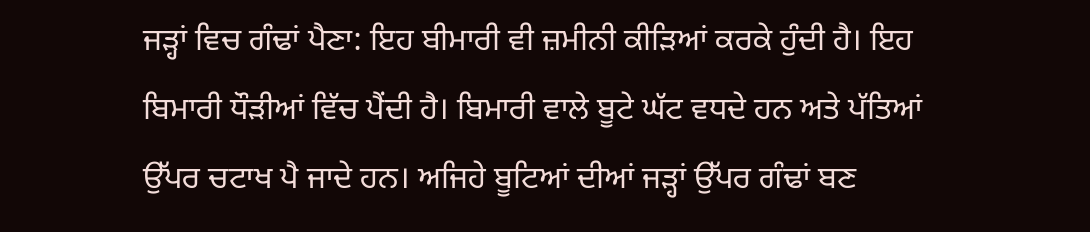ਜੜ੍ਹਾਂ ਵਿਚ ਗੰਢਾਂ ਪੈਣਾ: ਇਹ ਬੀਮਾਰੀ ਵੀ ਜ਼ਮੀਨੀ ਕੀੜਿਆਂ ਕਰਕੇ ਹੁੰਦੀ ਹੈ। ਇਹ ਬਿਮਾਰੀ ਧੌੜੀਆਂ ਵਿੱਚ ਪੈਂਦੀ ਹੈ। ਬਿਮਾਰੀ ਵਾਲੇ ਬੂਟੇ ਘੱਟ ਵਧਦੇ ਹਨ ਅਤੇ ਪੱਤਿਆਂ ਉੱਪਰ ਚਟਾਖ ਪੈ ਜਾਦੇ ਹਨ। ਅਜਿਹੇ ਬੂਟਿਆਂ ਦੀਆਂ ਜੜ੍ਹਾਂ ਉੱਪਰ ਗੰਢਾਂ ਬਣ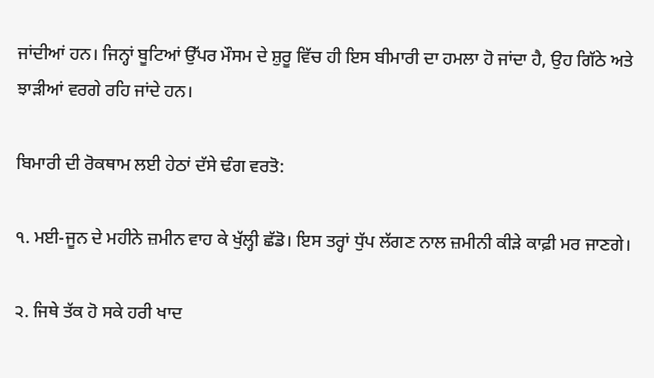ਜਾਂਦੀਆਂ ਹਨ। ਜਿਨ੍ਹਾਂ ਬੂਟਿਆਂ ਉੱਪਰ ਮੌਸਮ ਦੇ ਸ਼ੁਰੂ ਵਿੱਚ ਹੀ ਇਸ ਬੀਮਾਰੀ ਦਾ ਹਮਲਾ ਹੋ ਜਾਂਦਾ ਹੈ, ਉਹ ਗਿੱਠੇ ਅਤੇ ਝਾੜੀਆਂ ਵਰਗੇ ਰਹਿ ਜਾਂਦੇ ਹਨ।

ਬਿਮਾਰੀ ਦੀ ਰੋਕਥਾਮ ਲਈ ਹੇਠਾਂ ਦੱਸੇ ਢੰਗ ਵਰਤੋ:

੧. ਮਈ-ਜੂਨ ਦੇ ਮਹੀਨੇ ਜ਼ਮੀਨ ਵਾਹ ਕੇ ਖੁੱਲ੍ਹੀ ਛੱਡੋ। ਇਸ ਤਰ੍ਹਾਂ ਧੁੱਪ ਲੱਗਣ ਨਾਲ ਜ਼ਮੀਨੀ ਕੀੜੇ ਕਾਫ਼ੀ ਮਰ ਜਾਣਗੇ।

੨. ਜਿਥੇ ਤੱਕ ਹੋ ਸਕੇ ਹਰੀ ਖਾਦ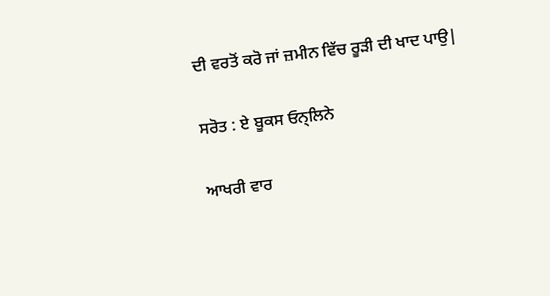ਦੀ ਵਰਤੋਂ ਕਰੋ ਜਾਂ ਜ਼ਮੀਨ ਵਿੱਚ ਰੂੜੀ ਦੀ ਖਾਦ ਪਾਉ|

ਸਰੋਤ : ਏ ਬੂਕਸ ਓਨ੍ਲਿਨੇ

ਆਖਰੀ ਵਾਰ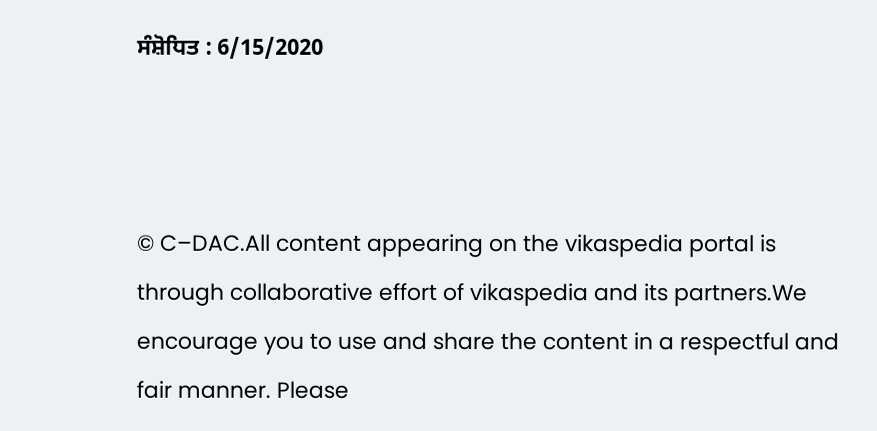ਸੰਸ਼ੋਧਿਤ : 6/15/2020



© C–DAC.All content appearing on the vikaspedia portal is through collaborative effort of vikaspedia and its partners.We encourage you to use and share the content in a respectful and fair manner. Please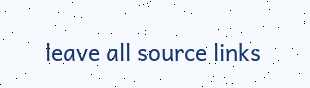leave all source links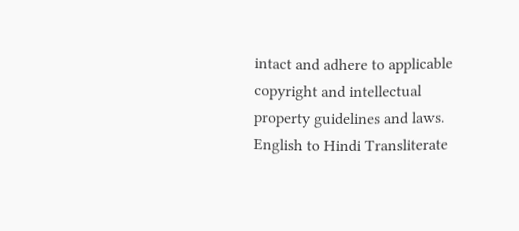intact and adhere to applicable copyright and intellectual property guidelines and laws.
English to Hindi Transliterate